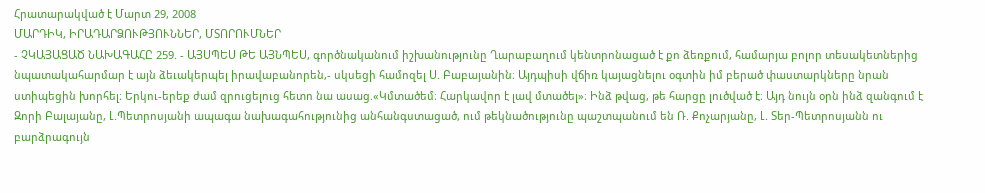Հրատարակված է Մարտ 29, 2008
ՄԱՐԴԻԿ, ԻՐԱԴԱՐՁՈՒԹՅՈՒՆՆԵՐ, ՄՏՈՐՈՒՄՆԵՐ
- ՉԿԱՅԱՑԱԾ ՆԱԽԱԳԱՀԸ 259. - ԱՅՍՊԵՍ ԹԵ ԱՅՆՊԵՍ, գործնականում իշխանությունը Ղարաբաղում կենտրոնացած է քո ձեռքում, համարյա բոլոր տեսակետներից նպատակահարմար է այն ձեւակերպել իրավաբանորեն,- սկսեցի համոզել Ս. Բաբայանին։ Այդպիսի վճիռ կայացնելու օգտին իմ բերած փաստարկները նրան ստիպեցին խորհել։ Երկու-երեք ժամ զրուցելուց հետո նա ասաց.«Կմտածեմ։ Հարկավոր է լավ մտածել»։ Ինձ թվաց, թե հարցը լուծված է։ Այդ նույն օրն ինձ զանգում է Զորի Բալայանը, Լ.Պետրոսյանի ապագա նախագահությունից անհանգստացած, ում թեկնածությունը պաշտպանում են Ռ. Քոչարյանը, Լ. Տեր-Պետրոսյանն ու բարձրագույն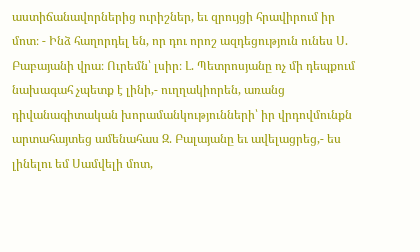աստիճանավորներից ուրիշներ, եւ զրույցի հրավիրում իր մոտ։ - Ինձ հաղորդել են, որ դու որոշ ազդեցություն ունես Ս. Բաբայանի վրա։ Ուրեմն՝ լսիր։ Լ. Պետրոսյանը ոչ մի դեպքում նախագահ չպետք է լինի,- ուղղակիորեն, առանց դիվանագիտական խորամանկությունների՝ իր վրդովմունքն արտահայտեց ամենահաս Զ. Բալայանը եւ ավելացրեց,- ես լինելու եմ Սամվելի մոտ,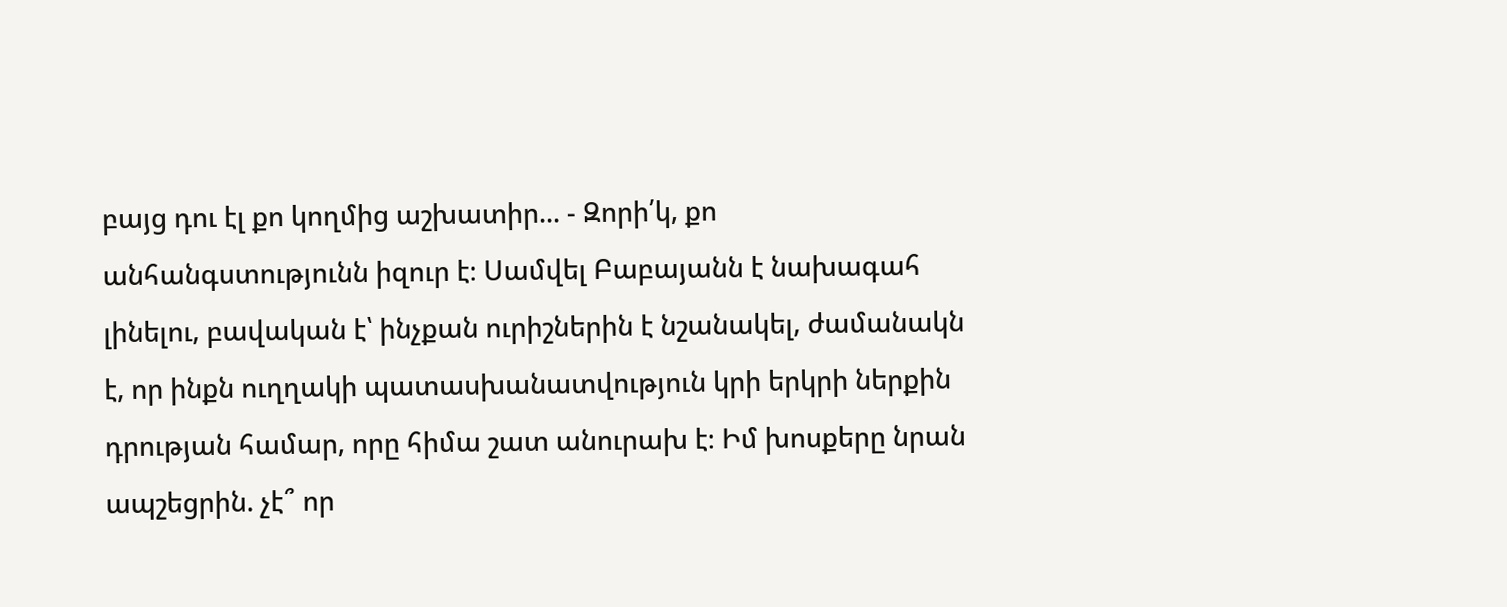բայց դու էլ քո կողմից աշխատիր... - Զորի՛կ, քո անհանգստությունն իզուր է։ Սամվել Բաբայանն է նախագահ լինելու, բավական է՝ ինչքան ուրիշներին է նշանակել, ժամանակն է, որ ինքն ուղղակի պատասխանատվություն կրի երկրի ներքին դրության համար, որը հիմա շատ անուրախ է։ Իմ խոսքերը նրան ապշեցրին. չէ՞ որ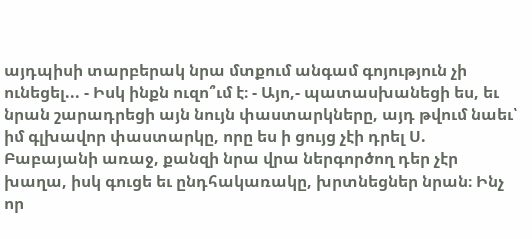այդպիսի տարբերակ նրա մտքում անգամ գոյություն չի ունեցել... - Իսկ ինքն ուզո՞ւմ է։ - Այո,- պատասխանեցի ես, եւ նրան շարադրեցի այն նույն փաստարկները, այդ թվում նաեւ՝ իմ գլխավոր փաստարկը, որը ես ի ցույց չէի դրել Ս. Բաբայանի առաջ, քանզի նրա վրա ներգործող դեր չէր խաղա, իսկ գուցե եւ ընդհակառակը, խրտնեցներ նրան։ Ինչ որ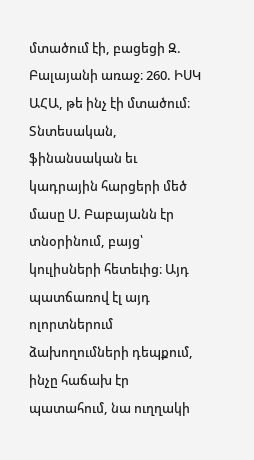մտածում էի, բացեցի Զ. Բալայանի առաջ։ 260. ԻՍԿ ԱՀԱ, թե ինչ էի մտածում։ Տնտեսական, ֆինանսական եւ կադրային հարցերի մեծ մասը Ս. Բաբայանն էր տնօրինում, բայց՝ կուլիսների հետեւից։ Այդ պատճառով էլ այդ ոլորտներում ձախողումների դեպքում, ինչը հաճախ էր պատահում, նա ուղղակի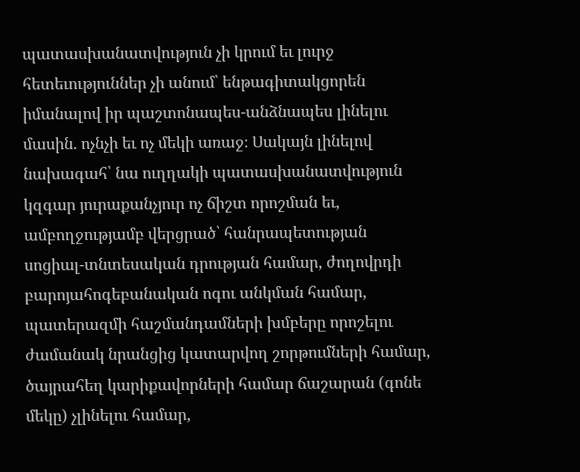պատասխանատվություն չի կրում եւ լուրջ հետեւություններ չի անում՝ ենթագիտակցորեն իմանալով իր պաշտոնապես-անձնապես լինելու մասին. ոչնչի եւ ոչ մեկի առաջ։ Սակայն լինելով նախագահ՝ նա ուղղակի պատասխանատվություն կզգար յուրաքանչյուր ոչ ճիշտ որոշման եւ, ամբողջությամբ վերցրած՝ հանրապետության սոցիալ-տնտեսական դրության համար, ժողովրդի բարոյահոգեբանական ոգու անկման համար, պատերազմի հաշմանդամների խմբերը որոշելու ժամանակ նրանցից կատարվող շորթումների համար, ծայրահեղ կարիքավորների համար ճաշարան (գոնե մեկը) չլինելու համար,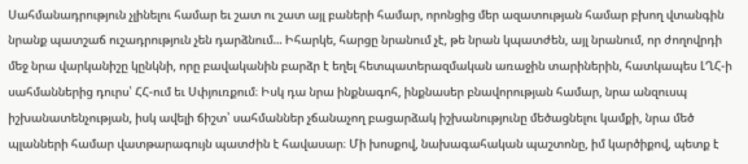Սահմանադրություն չլինելու համար եւ շատ ու շատ այլ բաների համար, որոնցից մեր ազատության համար բխող վտանգին նրանք պատշաճ ուշադրություն չեն դարձնում... Իհարկե, հարցը նրանում չէ, թե նրան կպատժեն, այլ նրանում, որ ժողովրդի մեջ նրա վարկանիշը կընկնի, որը բավականին բարձր է եղել հետպատերազմական առաջին տարիներին, հատկապես ԼՂՀ-ի սահմաններից դուրս՝ ՀՀ-ում եւ Սփյուռքում։ Իսկ դա նրա ինքնագոհ, ինքնասեր բնավորության համար, նրա անզուսպ իշխանատենչության, իսկ ավելի ճիշտ՝ սահմաններ չճանաչող բացարձակ իշխանությունը մեծացնելու կամքի, նրա մեծ պլանների համար վատթարագույն պատժին է հավասար։ Մի խոսքով, նախագահական պաշտոնը, իմ կարծիքով, պետք է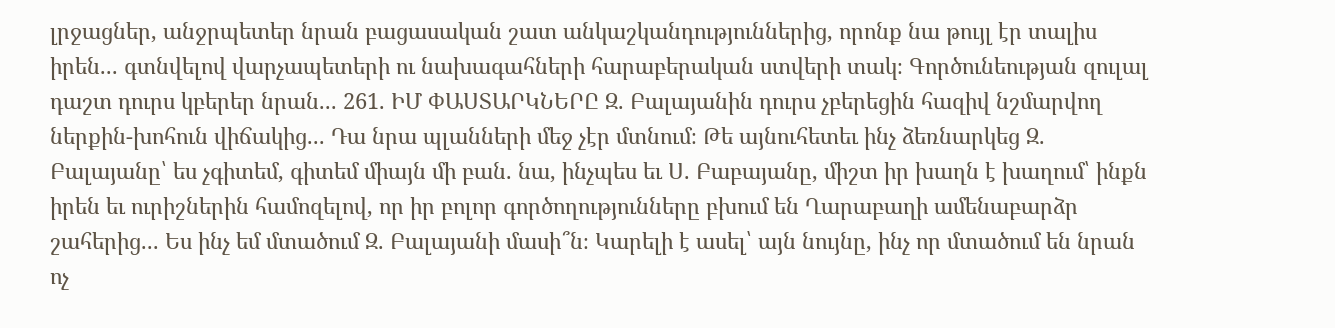լրջացներ, անջրպետեր նրան բացասական շատ անկաշկանդություններից, որոնք նա թույլ էր տալիս իրեն... գտնվելով վարչապետերի ու նախագահների հարաբերական ստվերի տակ։ Գործունեության զուլալ դաշտ դուրս կբերեր նրան... 261. ԻՄ ՓԱՍՏԱՐԿՆԵՐԸ Զ. Բալայանին դուրս չբերեցին հազիվ նշմարվող ներքին-խոհուն վիճակից... Դա նրա պլանների մեջ չէր մտնում։ Թե այնուհետեւ ինչ ձեռնարկեց Զ. Բալայանը՝ ես չգիտեմ, գիտեմ միայն մի բան. նա, ինչպես եւ Ս. Բաբայանը, միշտ իր խաղն է խաղում՝ ինքն իրեն եւ ուրիշներին համոզելով, որ իր բոլոր գործողությունները բխում են Ղարաբաղի ամենաբարձր շահերից... Ես ինչ եմ մտածում Զ. Բալայանի մասի՞ն։ Կարելի է ասել՝ այն նույնը, ինչ որ մտածում են նրան ոչ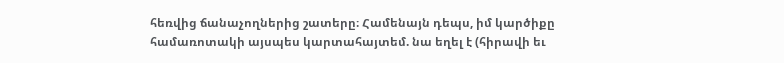հեռվից ճանաչողներից շատերը։ Համենայն դեպս, իմ կարծիքը համառոտակի այսպես կարտահայտեմ. նա եղել է (հիրավի եւ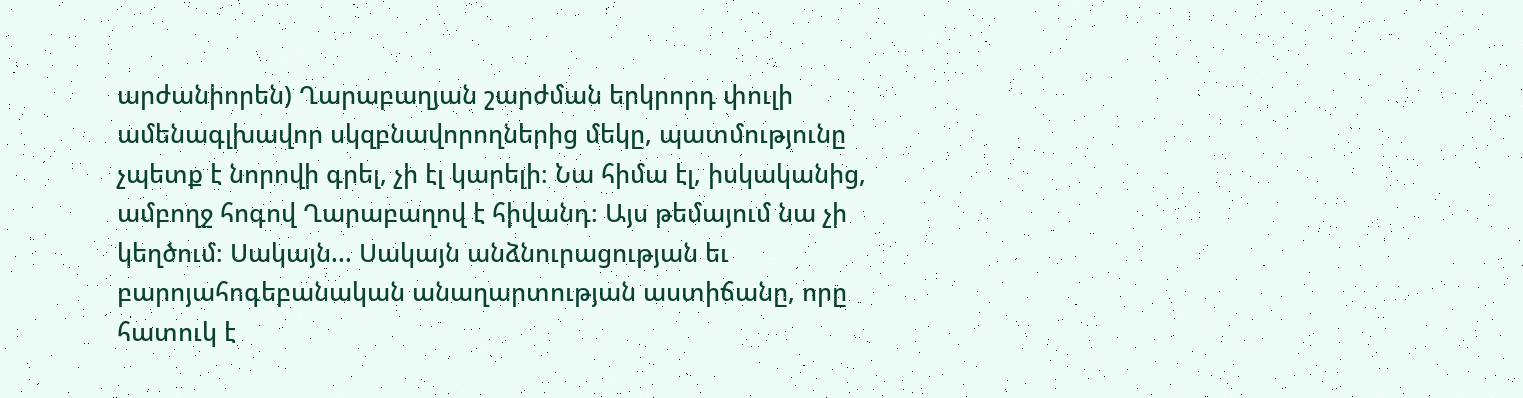արժանիորեն) Ղարաբաղյան շարժման երկրորդ փուլի ամենագլխավոր սկզբնավորողներից մեկը, պատմությունը չպետք է նորովի գրել, չի էլ կարելի։ Նա հիմա էլ, իսկականից, ամբողջ հոգով Ղարաբաղով է հիվանդ։ Այս թեմայում նա չի կեղծում։ Սակայն... Սակայն անձնուրացության եւ բարոյահոգեբանական անաղարտության աստիճանը, որը հատուկ է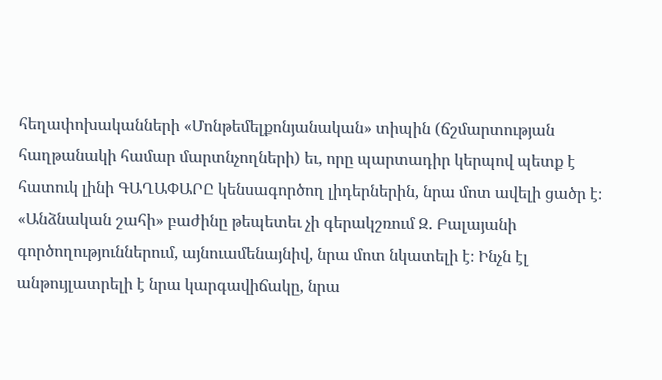հեղափոխականների «Մոնթեմելքոնյանական» տիպին (ճշմարտության հաղթանակի համար մարտնչողների) եւ, որը պարտադիր կերպով պետք է հատուկ լինի ԳԱՂԱՓԱՐԸ կենսագործող լիդերներին, նրա մոտ ավելի ցածր է։ «Անձնական շահի» բաժինը թեպետեւ չի գերակշռում Զ. Բալայանի գործողություններում, այնուամենայնիվ, նրա մոտ նկատելի է։ Ինչն էլ անթույլատրելի է նրա կարգավիճակը, նրա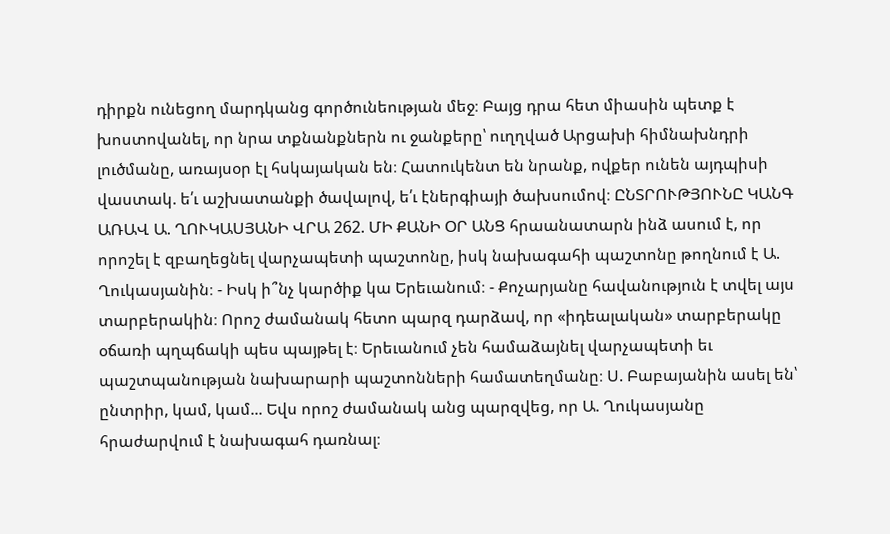դիրքն ունեցող մարդկանց գործունեության մեջ։ Բայց դրա հետ միասին պետք է խոստովանել, որ նրա տքնանքներն ու ջանքերը՝ ուղղված Արցախի հիմնախնդրի լուծմանը, առայսօր էլ հսկայական են։ Հատուկենտ են նրանք, ովքեր ունեն այդպիսի վաստակ. ե՛ւ աշխատանքի ծավալով, ե՛ւ էներգիայի ծախսումով։ ԸՆՏՐՈՒԹՅՈՒՆԸ ԿԱՆԳ ԱՌԱՎ Ա. ՂՈՒԿԱՍՅԱՆԻ ՎՐԱ 262. ՄԻ ՔԱՆԻ ՕՐ ԱՆՑ հրաանատարն ինձ ասում է, որ որոշել է զբաղեցնել վարչապետի պաշտոնը, իսկ նախագահի պաշտոնը թողնում է Ա. Ղուկասյանին։ - Իսկ ի՞նչ կարծիք կա Երեւանում։ - Քոչարյանը հավանություն է տվել այս տարբերակին։ Որոշ ժամանակ հետո պարզ դարձավ, որ «իդեալական» տարբերակը օճառի պղպճակի պես պայթել է։ Երեւանում չեն համաձայնել վարչապետի եւ պաշտպանության նախարարի պաշտոնների համատեղմանը։ Ս. Բաբայանին ասել են՝ ընտրիր, կամ, կամ... Եվս որոշ ժամանակ անց պարզվեց, որ Ա. Ղուկասյանը հրաժարվում է նախագահ դառնալ։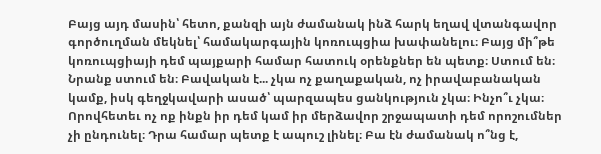Բայց այդ մասին՝ հետո, քանզի այն ժամանակ ինձ հարկ եղավ վտանգավոր գործուղման մեկնել՝ համակարգային կոռուպցիա խափանելու։ Բայց մի՞թե կոռուպցիայի դեմ պայքարի համար հատուկ օրենքներ են պետք։ Ստում են։ Նրանք ստում են։ Բավական է... չկա ոչ քաղաքական, ոչ իրավաբանական կամք, իսկ գեղջկավարի ասած՝ պարզապես ցանկություն չկա։ Ինչո՞ւ չկա։ Որովհետեւ ոչ ոք ինքն իր դեմ կամ իր մերձավոր շրջապատի դեմ որոշումներ չի ընդունել։ Դրա համար պետք է ապուշ լինել։ Բա էն ժամանակ ո՞նց է,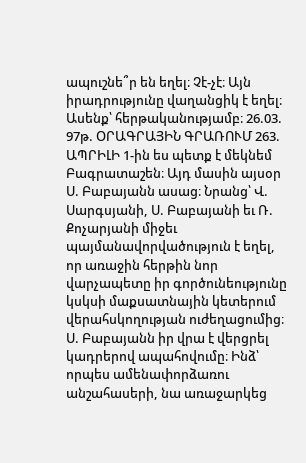ապուշնե՞ր են եղել։ Չէ-չէ։ Այն իրադրությունը վաղանցիկ է եղել։ Ասենք՝ հերթականությամբ։ 26.03. 97թ. ՕՐԱԳՐԱՅԻՆ ԳՐԱՌՈՒՄ 263. ԱՊՐԻԼԻ 1-ին ես պետք է մեկնեմ Բագրատաշեն։ Այդ մասին այսօր Ս. Բաբայանն ասաց։ Նրանց՝ Վ. Սարգսյանի, Ս. Բաբայանի եւ Ռ. Քոչարյանի միջեւ պայմանավորվածություն է եղել, որ առաջին հերթին նոր վարչապետը իր գործունեությունը կսկսի մաքսատնային կետերում վերահսկողության ուժեղացումից։ Ս. Բաբայանն իր վրա է վերցրել կադրերով ապահովումը։ Ինձ՝ որպես ամենափորձառու անշահասերի, նա առաջարկեց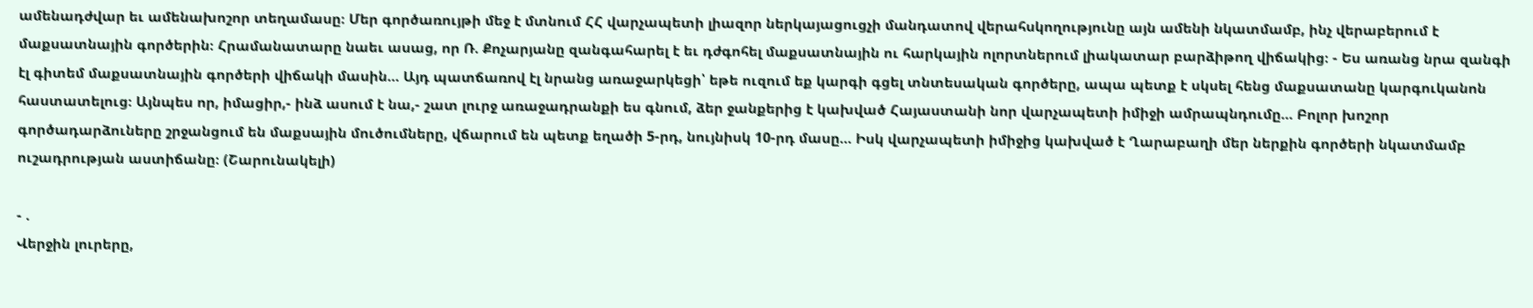ամենադժվար եւ ամենախոշոր տեղամասը։ Մեր գործառույթի մեջ է մտնում ՀՀ վարչապետի լիազոր ներկայացուցչի մանդատով վերահսկողությունը այն ամենի նկատմամբ, ինչ վերաբերում է մաքսատնային գործերին։ Հրամանատարը նաեւ ասաց, որ Ռ. Քոչարյանը զանգահարել է եւ դժգոհել մաքսատնային ու հարկային ոլորտներում լիակատար բարձիթող վիճակից։ - Ես առանց նրա զանգի էլ գիտեմ մաքսատնային գործերի վիճակի մասին... Այդ պատճառով էլ նրանց առաջարկեցի՝ եթե ուզում եք կարգի գցել տնտեսական գործերը, ապա պետք է սկսել հենց մաքսատանը կարգուկանոն հաստատելուց։ Այնպես որ, իմացիր,- ինձ ասում է նա,- շատ լուրջ առաջադրանքի ես գնում, ձեր ջանքերից է կախված Հայաստանի նոր վարչապետի իմիջի ամրապնդումը... Բոլոր խոշոր գործադարձուները շրջանցում են մաքսային մուծումները, վճարում են պետք եղածի 5-րդ, նույնիսկ 10-րդ մասը... Իսկ վարչապետի իմիջից կախված է Ղարաբաղի մեր ներքին գործերի նկատմամբ ուշադրության աստիճանը։ (Շարունակելի)

- .
Վերջին լուրերը,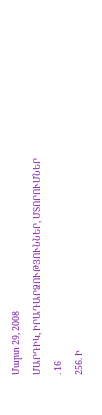Մարտ 29, 2008
ՄԱՐԴԻԿ, ԻՐԱԴԱՐՁՈՒԹՅՈՒՆՆԵՐ, ՄՏՈՐՈՒՄՆԵՐ
. 16
256. Ի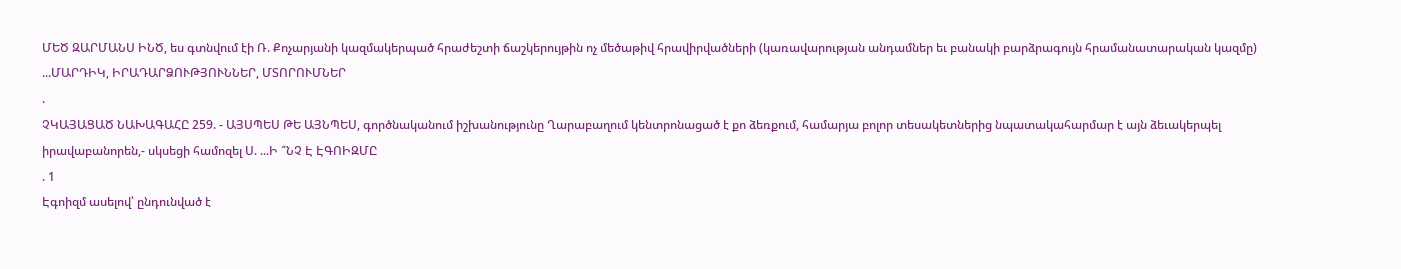ՄԵԾ ԶԱՐՄԱՆՍ ԻՆԾ, ես գտնվում էի Ռ. Քոչարյանի կազմակերպած հրաժեշտի ճաշկերույթին ոչ մեծաթիվ հրավիրվածների (կառավարության անդամներ եւ բանակի բարձրագույն հրամանատարական կազմը) ...ՄԱՐԴԻԿ, ԻՐԱԴԱՐՁՈՒԹՅՈՒՆՆԵՐ, ՄՏՈՐՈՒՄՆԵՐ
.
ՉԿԱՅԱՑԱԾ ՆԱԽԱԳԱՀԸ 259. - ԱՅՍՊԵՍ ԹԵ ԱՅՆՊԵՍ, գործնականում իշխանությունը Ղարաբաղում կենտրոնացած է քո ձեռքում, համարյա բոլոր տեսակետներից նպատակահարմար է այն ձեւակերպել իրավաբանորեն,- սկսեցի համոզել Ս. ...Ի ՞ՆՉ Է ԷԳՈԻԶՄԸ
. 1
Էգոիզմ ասելով՝ ընդունված է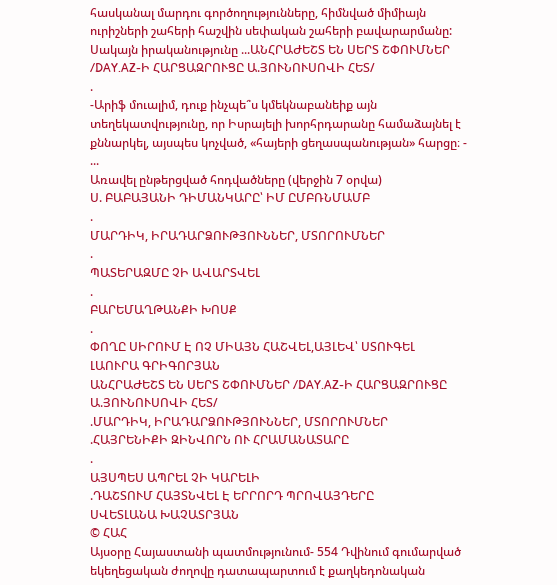հասկանալ մարդու գործողությունները, հիմնված միմիայն ուրիշների շահերի հաշվին սեփական շահերի բավարարմանը: Սակայն իրականությունը ...ԱՆՀՐԱԺԵՇՏ ԵՆ ՍԵՐՏ ՇՓՈՒՄՆԵՐ /DAY.AZ-Ի ՀԱՐՑԱԶՐՈՒՑԸ Ա.ՅՈՒՆՈՒՍՈՎԻ ՀԵՏ/
.
-Արիֆ մուալիմ, դուք ինչպե՞ս կմեկնաբանեիք այն տեղեկատվությունը, որ Իսրայելի խորհրդարանը համաձայնել է քննարկել, այսպես կոչված, «հայերի ցեղասպանության» հարցը։ - ...
Առավել ընթերցված հոդվածները (վերջին 7 օրվա)
Ս. ԲԱԲԱՅԱՆԻ ԴԻՄԱՆԿԱՐԸ՝ ԻՄ ԸՄԲՌՆՄԱՄԲ
.
ՄԱՐԴԻԿ, ԻՐԱԴԱՐՁՈՒԹՅՈՒՆՆԵՐ, ՄՏՈՐՈՒՄՆԵՐ
.
ՊԱՏԵՐԱԶՄԸ ՉԻ ԱՎԱՐՏՎԵԼ
.
ԲԱՐԵՄԱՂԹԱՆՔԻ ԽՈՍՔ
.
ՓՈՂԸ ՍԻՐՈՒՄ Է ՈՉ ՄԻԱՅՆ ՀԱՇՎԵԼ,ԱՅԼԵՎ՝ ՍՏՈՒԳԵԼ
ԼԱՈՒՐԱ ԳՐԻԳՈՐՅԱՆ
ԱՆՀՐԱԺԵՇՏ ԵՆ ՍԵՐՏ ՇՓՈՒՄՆԵՐ /DAY.AZ-Ի ՀԱՐՑԱԶՐՈՒՑԸ Ա.ՅՈՒՆՈՒՍՈՎԻ ՀԵՏ/
.ՄԱՐԴԻԿ, ԻՐԱԴԱՐՁՈՒԹՅՈՒՆՆԵՐ, ՄՏՈՐՈՒՄՆԵՐ
.ՀԱՅՐԵՆԻՔԻ ԶԻՆՎՈՐՆ ՈՒ ՀՐԱՄԱՆԱՏԱՐԸ
.
ԱՅՍՊԵՍ ԱՊՐԵԼ ՉԻ ԿԱՐԵԼԻ
.ԴԱՇՏՈՒՄ ՀԱՅՏՆՎԵԼ Է ԵՐՐՈՐԴ ՊՐՈՎԱՅԴԵՐԸ
ՍՎԵՏԼԱՆԱ ԽԱՉԱՏՐՅԱՆ
© ՀԱՀ
Այսօրը Հայաստանի պատմությունում- 554 Դվինում գումարված եկեղեցական ժողովը դատապարտում է քաղկեդոնական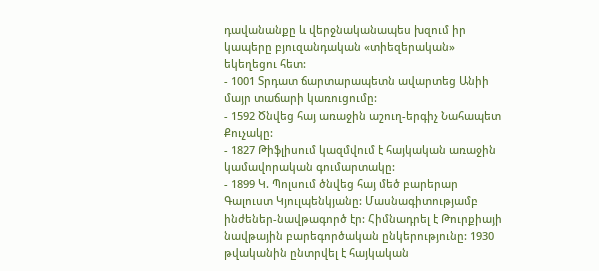դավանանքը և վերջնականապես խզում իր կապերը բյուզանդական «տիեզերական» եկեղեցու հետ:
- 1001 Տրդատ ճարտարապետն ավարտեց Անիի մայր տաճարի կառուցումը:
- 1592 Ծնվեց հայ առաջին աշուղ-երգիչ Նահապետ Քուչակը:
- 1827 Թիֆլիսում կազմվում է հայկական առաջին կամավորական գումարտակը:
- 1899 Կ. Պոլսում ծնվեց հայ մեծ բարերար Գալուստ Կյուլպենկյանը: Մասնագիտությամբ ինժեներ-նավթագործ էր: Հիմնադրել է Թուրքիայի նավթային բարեգործական ընկերությունը: 1930 թվականին ընտրվել է հայկական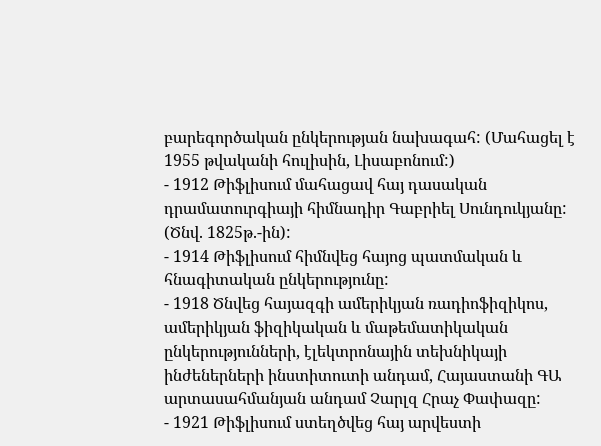բարեգործական ընկերության նախագահ: (Մահացել է 1955 թվականի հուլիսին, Լիսաբոնում:)
- 1912 Թիֆլիսում մահացավ հայ դասական դրամատուրգիայի հիմնադիր Գաբրիել Սունդուկյանը: (Ծնվ. 1825թ.-ին):
- 1914 Թիֆլիսում հիմնվեց հայոց պատմական և հնագիտական ընկերությունը:
- 1918 Ծնվեց հայազգի ամերիկյան ռադիոֆիզիկոս, ամերիկյան ֆիզիկական և մաթեմատիկական ընկերությունների, էլեկտրոնային տեխնիկայի ինժեներների ինստիտուտի անդամ, Հայաստանի ԳԱ արտասահմանյան անդամ Չարլզ Հրաչ Փափազը:
- 1921 Թիֆլիսում ստեղծվեց հայ արվեստի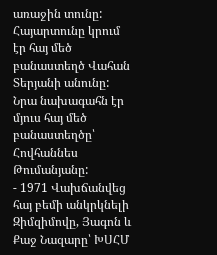առաջին տունը: Հայարտունը կրում էր հայ մեծ բանաստեղծ Վահան Տերյանի անունը: Նրա նախագահն էր մյուս հայ մեծ բանաստեղծը՝ Հովհաննես Թումանյանը:
- 1971 Վախճանվեց հայ բեմի անկրկնելի Զիմզիմովը, Յագոն և Քաջ Նազարը՝ ԽՍՀՄ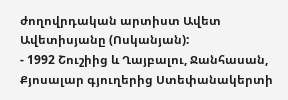ժողովրդական արտիստ Ավետ Ավետիսյանը (Ոսկանյան):
- 1992 Շուշիից և Ղայբալու, Ջանհասան, Քյոսալար գյուղերից Ստեփանակերտի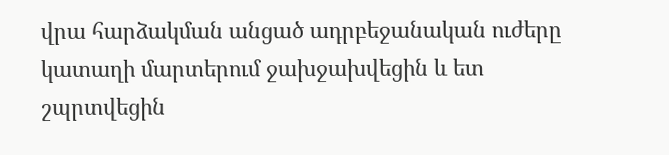վրա հարձակման անցած ադրբեջանական ուժերը կատաղի մարտերում ջախջախվեցին և ետ շպրտվեցին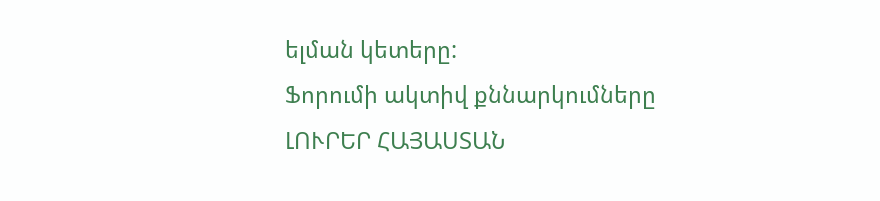ելման կետերը:
Ֆորումի ակտիվ քննարկումները
ԼՈՒՐԵՐ ՀԱՅԱՍՏԱՆ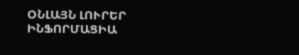ՕՆԼԱՅՆ ԼՈՒՐԵՐ
ԻՆՖՈՐՄԱՑԻԱ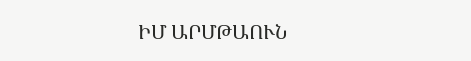ԻՄ ԱՐՄԹԱՈՒՆ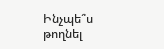Ինչպե՞ս թողնել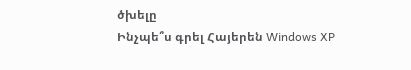ծխելը
Ինչպե՞ս գրել Հայերեն Windows XP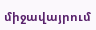միջավայրում